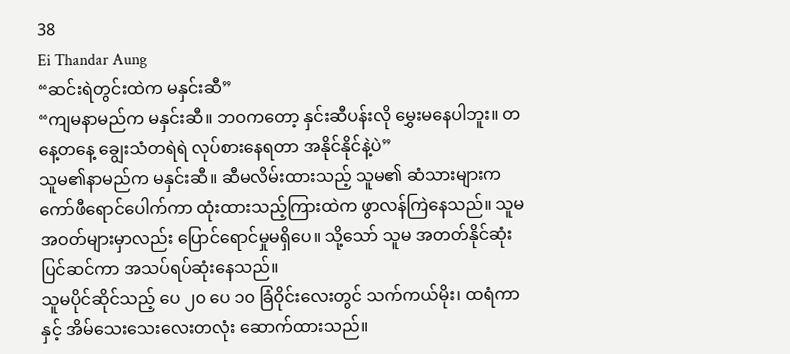38
Ei Thandar Aung
“ဆင်းရဲတွင်းထဲက မနှင်းဆီ”
“ကျမနာမည်က မနှင်းဆီ။ ဘဝကတော့ နှင်းဆီပန်းလို မွှေးမနေပါဘူး။ တနေ့တနေ့ ချွေးသံတရဲရဲ လုပ်စားနေရတာ အနိုင်နိုင်နဲ့ပဲ”
သူမ၏နာမည်က မနှင်းဆီ။ ဆီမလိမ်းထားသည့် သူမ၏ ဆံသားများက ကော်ဖီရောင်ပေါက်ကာ ထုံးထားသည့်ကြားထဲက ဖွာလန်ကြဲနေသည်။ သူမ အဝတ်များမှာလည်း ပြောင်ရောင်မှုမရှိပေ။ သို့သော် သူမ အတတ်နိုင်ဆုံး ပြင်ဆင်ကာ အသပ်ရပ်ဆုံးနေသည်။
သူမပိုင်ဆိုင်သည့် ပေ ၂၀ ပေ ၁၀ ခြံဝိုင်းလေးတွင် သက်ကယ်မိုး၊ ထရံကာနှင့် အိမ်သေးသေးလေးတလုံး ဆောက်ထားသည်။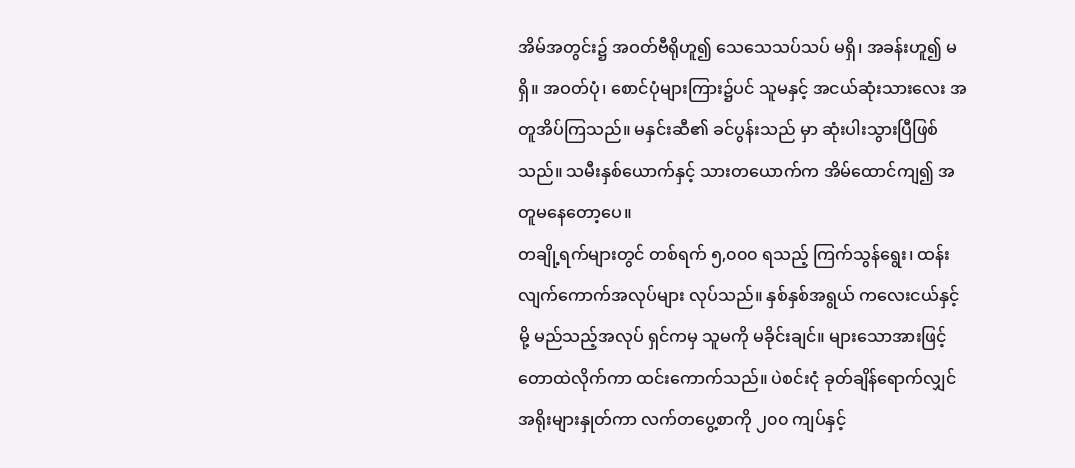အိမ်အတွင်း၌ အဝတ်ဗီရိုဟူ၍ သေသေသပ်သပ် မရှိ၊ အခန်းဟူ၍ မရှိ။ အဝတ်ပုံ၊ စောင်ပုံများကြား၌ပင် သူမနှင့် အငယ်ဆုံးသားလေး အတူအိပ်ကြသည်။ မနှင်းဆီ၏ ခင်ပွန်းသည် မှာ ဆုံးပါးသွားပြီဖြစ်သည်။ သမီးနှစ်ယောက်နှင့် သားတယောက်က အိမ်ထောင်ကျ၍ အတူမနေတော့ပေ။
တချို့ရက်များတွင် တစ်ရက် ၅,၀၀၀ ရသည့် ကြက်သွန်ရွေး၊ ထန်းလျက်ကောက်အလုပ်များ လုပ်သည်။ နှစ်နှစ်အရွယ် ကလေးငယ်နှင့်မို့ မည်သည့်အလုပ် ရှင်ကမှ သူမကို မခိုင်းချင်။ များသောအားဖြင့် တောထဲလိုက်ကာ ထင်းကောက်သည်။ ပဲစင်းငုံ ခုတ်ချိန်ရောက်လျှင် အရိုးများနှုတ်ကာ လက်တပွေ့စာကို ၂၀၀ ကျပ်နှင့်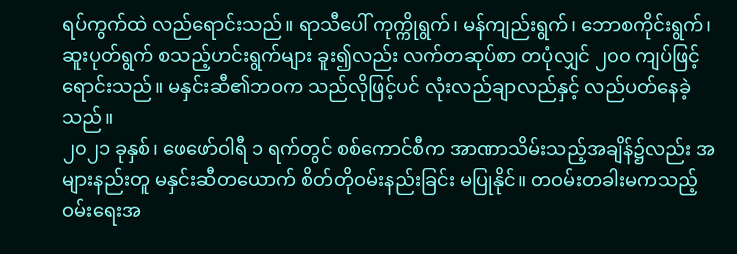ရပ်ကွက်ထဲ လည်ရောင်းသည်။ ရာသီပေါ် ကုက္ကိုရွက်၊ မန်ကျည်းရွက်၊ ဘောစကိုင်းရွက်၊ ဆူးပုတ်ရွက် စသည့်ဟင်းရွက်များ ခူး၍လည်း လက်တဆုပ်စာ တပုံလျှင် ၂၀၀ ကျပ်ဖြင့် ရောင်းသည်။ မနှင်းဆီ၏ဘဝက သည်လိုဖြင့်ပင် လုံးလည်ချာလည်နှင့် လည်ပတ်နေခဲ့သည်။
၂၀၂၁ ခုနှစ်၊ ဖေဖော်ဝါရီ ၁ ရက်တွင် စစ်ကောင်စီက အာဏာသိမ်းသည့်အချိန်၌လည်း အများနည်းတူ မနှင်းဆီတယောက် စိတ်တိုဝမ်းနည်းခြင်း မပြုနိုင်။ တဝမ်းတခါးမကသည့် ဝမ်းရေးအ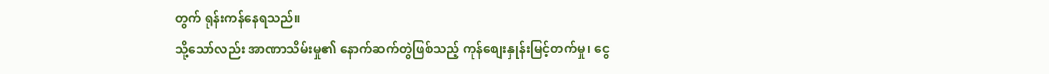တွက် ရုန်းကန်နေရသည်။
သို့သော်လည်း အာဏာသိမ်းမှု၏ နောက်ဆက်တွဲဖြစ်သည့် ကုန်စျေးနှုန်းမြင့်တက်မှု၊ ငွေ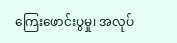ကြေးဖောင်းပွမှု၊ အလုပ်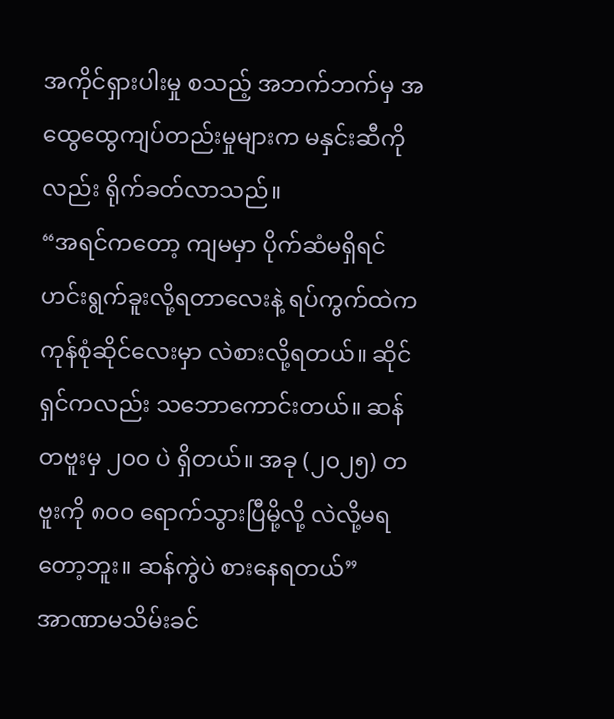အကိုင်ရှားပါးမှု စသည့် အဘက်ဘက်မှ အထွေထွေကျပ်တည်းမှုများက မနှင်းဆီကိုလည်း ရိုက်ခတ်လာသည်။
“အရင်ကတော့ ကျမမှာ ပိုက်ဆံမရှိရင် ဟင်းရွက်ခူးလို့ရတာလေးနဲ့ ရပ်ကွက်ထဲက ကုန်စုံဆိုင်လေးမှာ လဲစားလို့ရတယ်။ ဆိုင်ရှင်ကလည်း သဘောကောင်းတယ်။ ဆန်တဗူးမှ ၂၀၀ ပဲ ရှိတယ်။ အခု (၂၀၂၅) တဗူးကို ၈၀၀ ရောက်သွားပြီမို့လို့ လဲလို့မရတော့ဘူး။ ဆန်ကွဲပဲ စားနေရတယ်”
အာဏာမသိမ်းခင်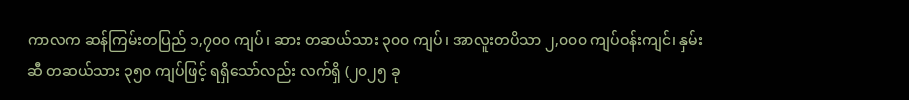ကာလက ဆန်ကြမ်းတပြည် ၁,၇၀၀ ကျပ်၊ ဆား တဆယ်သား ၃၀၀ ကျပ်၊ အာလူးတပိသာ ၂,၀၀၀ ကျပ်ဝန်းကျင်၊ နှမ်းဆီ တဆယ်သား ၃၅၀ ကျပ်ဖြင့် ရရှိသော်လည်း လက်ရှိ (၂၀၂၅ ခု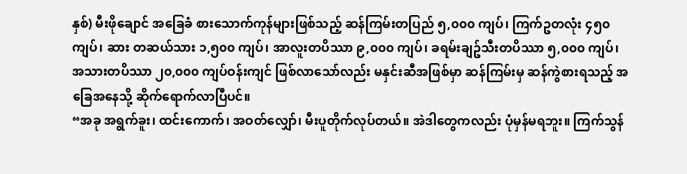နှစ်) မီးဖိုချောင် အခြေခံ စားသောက်ကုန်များဖြစ်သည့် ဆန်ကြမ်းတပြည် ၅,၀၀၀ ကျပ်၊ ကြက်ဥတလုံး ၄၅၀ ကျပ်၊ ဆား တဆယ်သား ၁,၅၀၀ ကျပ်၊ အာလူးတပိဿာ ၉,၀၀၀ ကျပ်၊ ခရမ်းချဥ်သီးတပိဿာ ၅,၀၀၀ ကျပ်၊ အသားတပိဿာ ၂၀,၀၀၀ ကျပ်ဝန်းကျင် ဖြစ်လာသော်လည်း မနှင်းဆီအဖြစ်မှာ ဆန်ကြမ်းမှ ဆန်ကွဲစားရသည့် အခြေအနေသို့ ဆိုက်ရောက်လာပြီပင်။
“အခု အရွက်ခူး၊ ထင်းကောက်၊ အဝတ်လျှော်၊ မီးပူတိုက်လုပ်တယ်။ အဲဒါတွေကလည်း ပုံမှန်မရဘူး။ ကြက်သွန်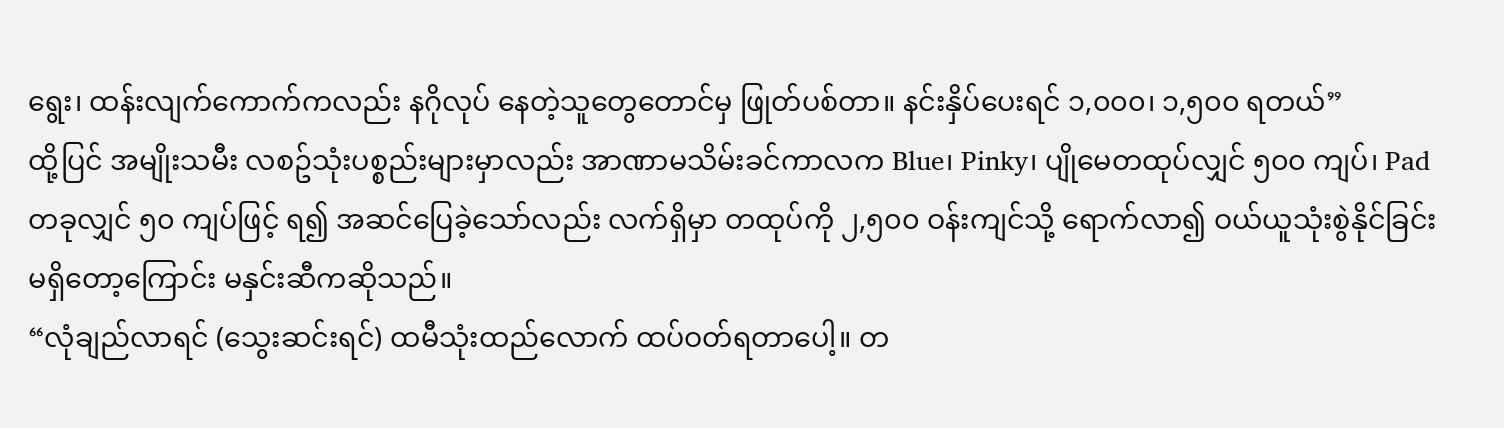ရွေး၊ ထန်းလျက်ကောက်ကလည်း နဂိုလုပ် နေတဲ့သူတွေတောင်မှ ဖြုတ်ပစ်တာ။ နင်းနှိပ်ပေးရင် ၁,၀၀၀၊ ၁,၅၀၀ ရတယ်”
ထို့ပြင် အမျိုးသမီး လစဥ်သုံးပစ္စည်းများမှာလည်း အာဏာမသိမ်းခင်ကာလက Blue၊ Pinky၊ ပျိုမေတထုပ်လျှင် ၅၀၀ ကျပ်၊ Pad တခုလျှင် ၅၀ ကျပ်ဖြင့် ရ၍ အဆင်ပြေခဲ့သော်လည်း လက်ရှိမှာ တထုပ်ကို ၂,၅၀၀ ဝန်းကျင်သို့ ရောက်လာ၍ ဝယ်ယူသုံးစွဲနိုင်ခြင်း မရှိတော့ကြောင်း မနှင်းဆီကဆိုသည်။
“လုံချည်လာရင် (သွေးဆင်းရင်) ထမီသုံးထည်လောက် ထပ်ဝတ်ရတာပေါ့။ တ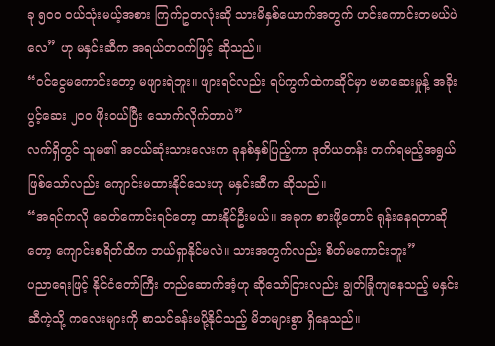ခု ၅၀၀ ဝယ်သုံးမယ့်အစား ကြက်ဥတလုံးဆို သားမိနှစ်ယောက်အတွက် ဟင်းကောင်းတမယ်ပဲလေ” ဟု မနှင်းဆီက အရယ်တဝက်ဖြင့် ဆိုသည်။
“ဝင်ငွေမကောင်းတော့ မဖျားရဲဘူး။ ဖျားရင်လည်း ရပ်ကွက်ထဲကဆိုင်မှာ ဗမာဆေးမှုန့် အခိုးပွင့်ဆေး ၂၀၀ ဖိုးဝယ်ပြီး သောက်လိုက်တာပဲ”
လက်ရှိတွင် သူမ၏ အငယ်ဆုံးသားလေးက ခုနစ်နှစ်ပြည့်ကာ ဒုတိယတန်း တက်ရမည့်အရွယ် ဖြစ်သော်လည်း ကျောင်းမထားနိုင်သေးဟု မနှင်းဆီက ဆိုသည်။
“အရင်ကလို ခေတ်ကောင်းရင်တော့ ထားနိုင်ဦးမယ်။ အခုက စားဖို့တောင် ရုန်းနေရတာဆိုတော့ ကျောင်းစရိတ်ထိက ဘယ်ရှာနိုင်မလဲ။ သားအတွက်လည်း စိတ်မကောင်းဘူး”
ပညာရေးဖြင့် နိုင်ငံတော်ကြီး တည်ဆောက်အံ့ဟု ဆိုသော်ငြားလည်း ချွတ်ခြုံကျနေသည့် မနှင်းဆီကဲ့သို့ ကလေးများကို စာသင်ခန်းမပို့နိုင်သည့် မိဘများစွာ ရှိနေသည်။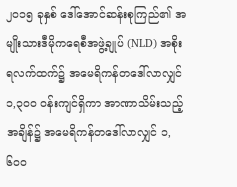၂၀၁၅ ခုနှစ် ဒေါ်အောင်ဆန်းစုကြည်၏ အမျိုးသားဒီမိုကရေစီအဖွဲ့ချုပ် (NLD) အစိုးရလက်ထက်၌ အမေရိကန်တဒေါ်လာလျှင် ၁,၃၀၀ ဝန်းကျင်ရှိကာ အာဏာသိမ်းသည့်အချိန်၌ အမေရိကန်တဒေါ်လာလျှင် ၁,၆၀၀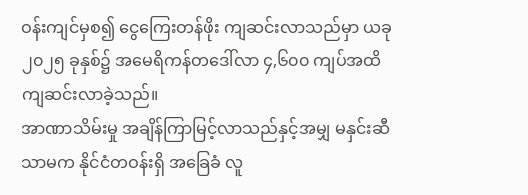ဝန်းကျင်မှစ၍ ငွေကြေးတန်ဖိုး ကျဆင်းလာသည်မှာ ယခု ၂၀၂၅ ခုနှစ်၌ အမေရိကန်တဒေါ်လာ ၄,၆၀၀ ကျပ်အထိ ကျဆင်းလာခဲ့သည်။
အာဏာသိမ်းမှု အချိန်ကြာမြင့်လာသည်နှင့်အမျှ မနှင်းဆီသာမက နိုင်ငံတဝန်းရှိ အခြေခံ လူ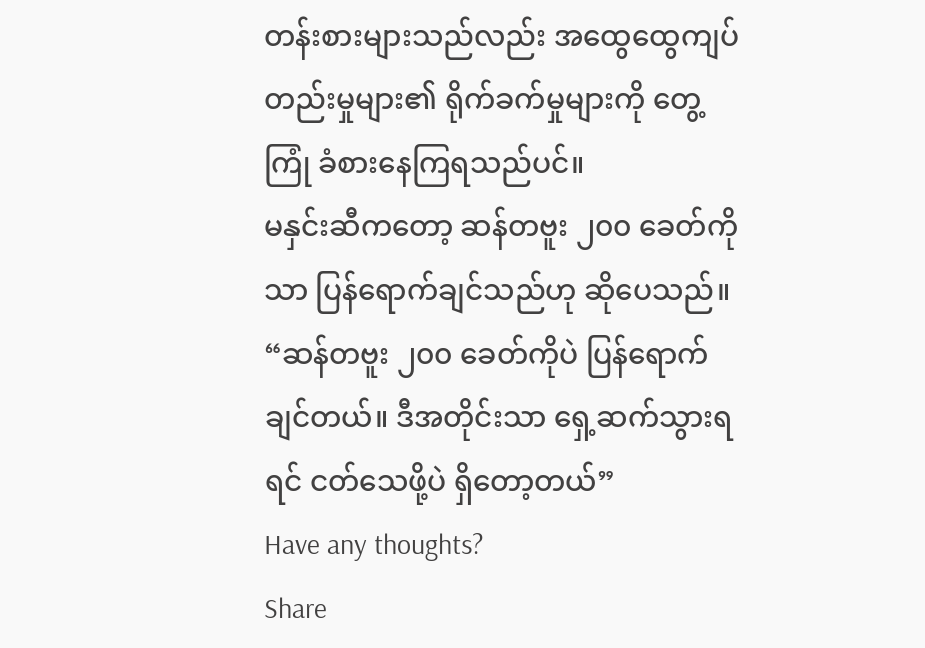တန်းစားများသည်လည်း အထွေထွေကျပ်တည်းမှုများ၏ ရိုက်ခက်မှုများကို တွေ့ကြုံ ခံစားနေကြရသည်ပင်။
မနှင်းဆီကတော့ ဆန်တဗူး ၂၀၀ ခေတ်ကိုသာ ပြန်ရောက်ချင်သည်ဟု ဆိုပေသည်။
“ဆန်တဗူး ၂၀၀ ခေတ်ကိုပဲ ပြန်ရောက်ချင်တယ်။ ဒီအတိုင်းသာ ရှေ့ဆက်သွားရရင် ငတ်သေဖို့ပဲ ရှိတော့တယ်”
Have any thoughts?
Share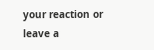your reaction or leave a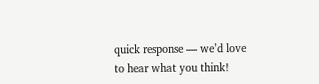quick response — we’d love to hear what you think!